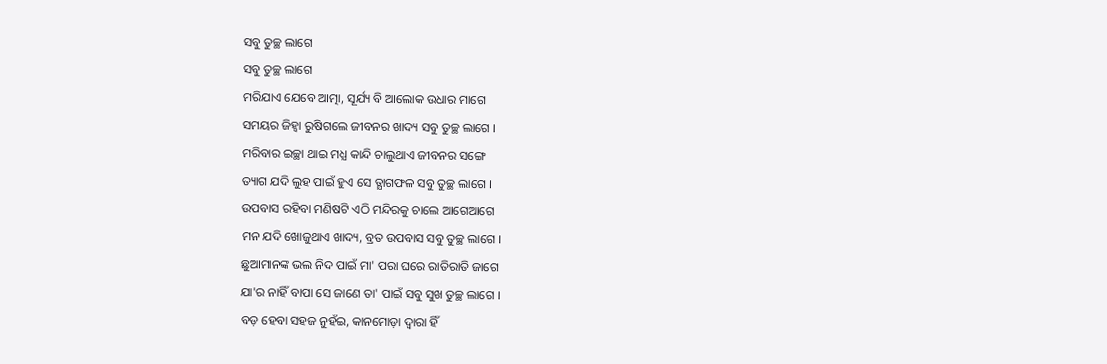ସବୁ ତୁଚ୍ଛ ଲାଗେ
ସବୁ ତୁଚ୍ଛ ଲାଗେ
ମରିଯାଏ ଯେବେ ଆତ୍ମା, ସୂର୍ଯ୍ୟ ବି ଆଲୋକ ଉଧାର ମାଗେ
ସମୟର ଜିହ୍ୱା ରୁଷିଗଲେ ଜୀବନର ଖାଦ୍ୟ ସବୁ ତୁଚ୍ଛ ଲାଗେ ।
ମରିବାର ଇଚ୍ଛା ଥାଇ ମଧ୍ଯ କାନ୍ଦି ଚାଲୁଥାଏ ଜୀବନର ସଙ୍ଗେ
ତ୍ୟାଗ ଯଦି ଲୁହ ପାଇଁ ହୁଏ ସେ ତ୍ଯାଗଫଳ ସବୁ ତୁଚ୍ଛ ଲାଗେ ।
ଉପବାସ ରହିବା ମଣିଷଟି ଏଠି ମନ୍ଦିରକୁ ଚାଲେ ଆଗେଆଗେ
ମନ ଯଦି ଖୋଜୁଥାଏ ଖାଦ୍ୟ, ବ୍ରତ ଉପବାସ ସବୁ ତୁଚ୍ଛ ଲାଗେ ।
ଛୁଆମାନଙ୍କ ଭଲ ନିଦ ପାଇଁ ମା' ପରା ଘରେ ରାତିରାତି ଜାଗେ
ଯା'ର ନାହିଁ ବାପା ସେ ଜାଣେ ତା' ପାଇଁ ସବୁ ସୁଖ ତୁଚ୍ଛ ଲାଗେ ।
ବଡ଼ ହେବା ସହଜ ନୁହଁଇ, କାନମୋଡ଼ା ଦ୍ୱାରା ହିଁ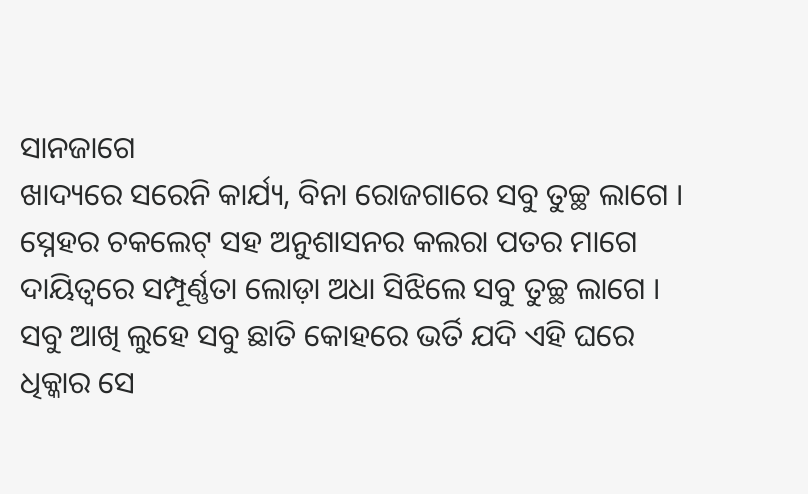ସାନଜାଗେ
ଖାଦ୍ୟରେ ସରେନି କାର୍ଯ୍ୟ, ବିନା ରୋଜଗାରେ ସବୁ ତୁଚ୍ଛ ଲାଗେ ।
ସ୍ନେହର ଚକଲେଟ୍ ସହ ଅନୁଶାସନର କଲରା ପତର ମାଗେ
ଦାୟିତ୍ୱରେ ସମ୍ପୂର୍ଣ୍ଣତା ଲୋଡ଼ା ଅଧା ସିଝିଲେ ସବୁ ତୁଚ୍ଛ ଲାଗେ ।
ସବୁ ଆଖି ଲୁହେ ସବୁ ଛାତି କୋହରେ ଭର୍ତି ଯଦି ଏହି ଘରେ
ଧିକ୍କାର ସେ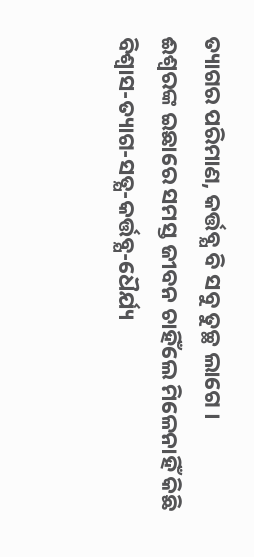ତ୍ୟାଗର ପରିମାଣ, କର୍ତ୍ତବ୍ଯ ବି ସବୁ ତୁଚ୍ଛ ଲାଗେ ।
ଈଶ୍ବରଙ୍କ ଇଛାରେ ସମସ୍ତ ଜୀବନ ଚାହିଁଲେ ମିଳେନାହିଁ କିଛି
ବିଶ୍ବାସ-ତ୍ୟାଗ-ସତ୍ଯ-କର୍ତ୍ତବ୍ଯ-ଧୈର୍ଯ୍ୟ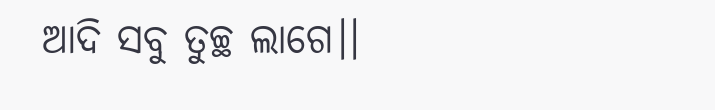ଆଦି ସବୁ ତୁଚ୍ଛ ଲାଗେ।।